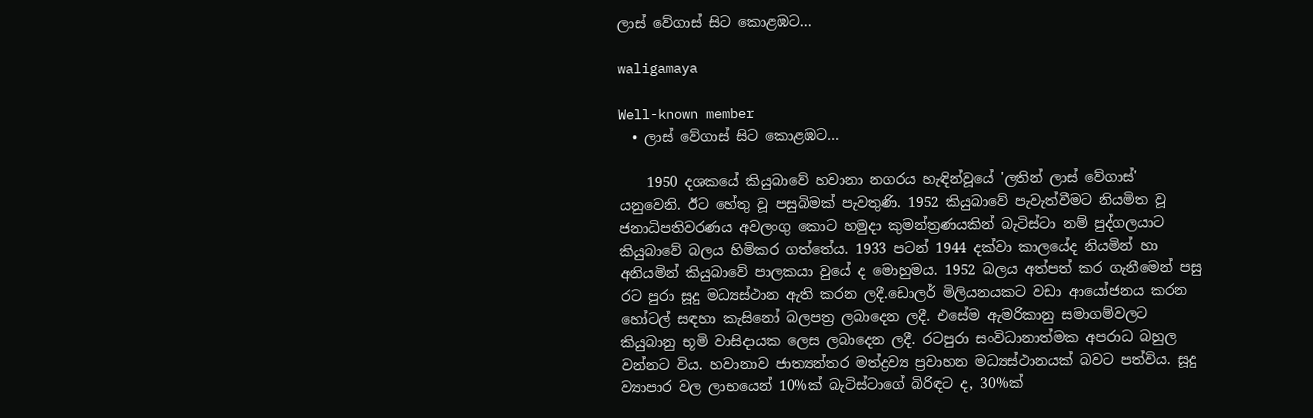ලාස් වේගාස් සිට කොළඹට...

waligamaya

Well-known member
  • ලාස් වේගාස් සිට කොළඹට...

    1950 දශකයේ කියුබාවේ හවානා නගරය හැඳින්වූයේ 'ලතින් ලාස් වේගාස්' යනුවෙනි. ඊට හේතු වූ පසුබිමක් පැවතුණි. 1952 කියුබාවේ පැවැත්වීමට නියමිත වූ ජනාධිපතිවරණය අවලංගු කොට හමුදා කුමන්ත්‍රණයකින් බැටිස්ටා නම් පුද්ගලයාට කියුබාවේ බලය හිමිකර ගත්තේය. 1933 පටන් 1944 දක්වා කාලයේද නියමින් හා අනියමින් කියුබාවේ පාලකයා වුයේ ද මොහුමය. 1952 බලය අත්පත් කර ගැනීමෙන් පසු රට පුරා සූදු මධ්‍යස්ථාන ඇති කරන ලදී.ඩොලර් මිලියනයකට වඩා ආයෝජනය කරන හෝටල් සඳහා කැසිනෝ බලපත්‍ර ලබාදෙන ලදී. එසේම ඇමරිකානු සමාගම්වලට කියුබානු භූමි වාසිදායක ලෙස ලබාදෙන ලදී. රටපුරා සංවිධානාත්මක අපරාධ බහුල වන්නට විය. හවානාව ජාත්‍යන්තර මත්ද්‍රව්‍ය ප්‍රවාහන මධ්‍යස්ථානයක් බවට පත්විය. සූදු ව්‍යාපාර වල ලාභයෙන් 10%ක් බැටිස්ටාගේ බිරිඳට ද, 30%ක්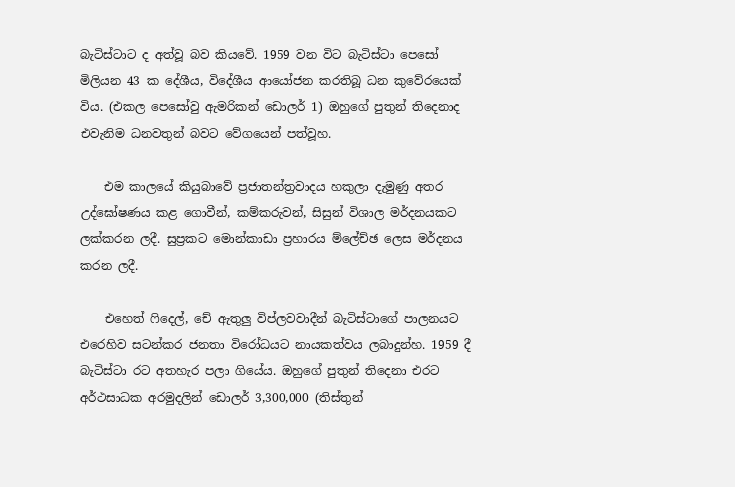බැටිස්ටාට ද අත්වූ බව කියවේ. 1959 වන විට බැටිස්ටා පෙසෝ මිලියන 43 ක දේශීය, විදේශීය ආයෝජන කරතිබූ ධන කුවේරයෙක් විය. (එකල පෙසෝවු ඇමරිකන් ඩොලර් 1) ඔහුගේ පුතුන් තිදෙනාද එවැනිම ධනවතුන් බවට වේගයෙන් පත්වූහ.

    එම කාලයේ කියුබාවේ ප්‍රජාතන්ත්‍රවාදය හකුලා දැමුණු අතර උද්ඝෝෂණය කළ ගොවීන්, කම්කරුවන්, සිසුන් විශාල මර්දනයකට ලක්කරන ලදී. සුප්‍රකට මොන්කාඩා ප්‍රහාරය ම්ලේච්ඡ ලෙස මර්දනය කරන ලදී.

    එහෙත් ෆිදෙල්, චේ ඇතුලු විප්ලවවාදීන් බැටිස්ටාගේ පාලනයට එරෙහිව සටන්කර ජනතා විරෝධයට නායකත්වය ලබාදුන්හ. 1959 දී බැටිස්ටා රට අතහැර පලා ගියේය. ඔහුගේ පුතුන් තිදෙනා එරට අර්ථසාධක අරමුදලින් ඩොලර් 3,300,000 (තිස්තුන්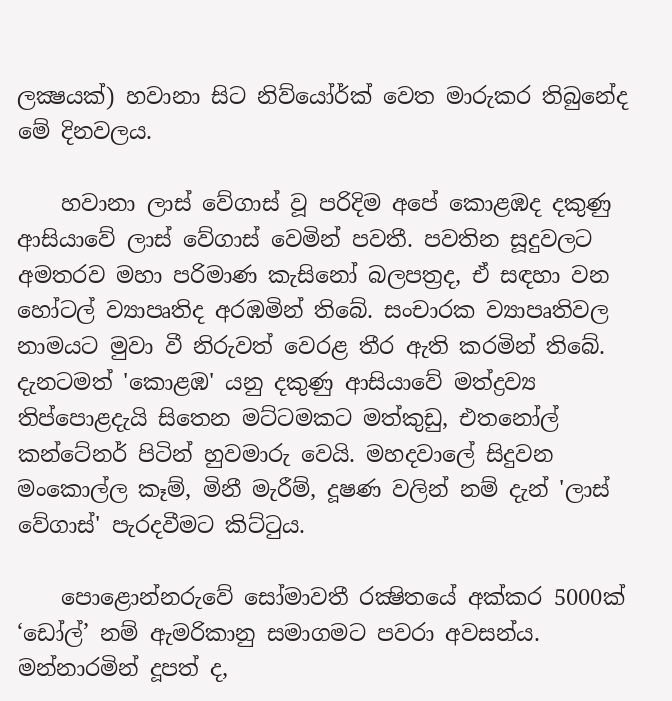ලක්‍ෂයක්) හවානා සිට නිව්යෝර්ක් වෙත මාරුකර තිබුනේද මේ දිනවලය.

    හවානා ලාස් වේගාස් වූ පරිදිම අපේ කොළඹද දකුණු ආසියාවේ ලාස් වේගාස් වෙමින් පවතී. පවතින සූදුවලට අමතරව මහා පරිමාණ කැසිනෝ බලපත්‍රද, ඒ සඳහා වන හෝටල් ව්‍යාපෘතිද අරඹමින් තිබේ. සංචාරක ව්‍යාපෘතිවල නාමයට මුවා වී නිරුවත් වෙරළ තීර ඇති කරමින් තිබේ. දැනටමත් 'කොළඹ' යනු දකුණු ආසියාවේ මත්ද්‍රව්‍ය තිප්පොළදැයි සිතෙන මට්ටමකට මත්කුඩු, එතනෝල් කන්ටේනර් පිටින් හුවමාරු වෙයි. මහදවාලේ සිදුවන මංකොල්ල කෑම්, මිනී මැරීම්, දූෂණ වලින් නම් දැන් 'ලාස් වේගාස්' පැරදවීමට කිට්ටුය.

    පොළොන්නරුවේ සෝමාවතී රක්‍ෂිතයේ අක්කර 5000ක් ‘ඩෝල්’ නම් ඇමරිකානු සමාගමට පවරා අවසන්ය. මන්නාරමින් දූපත් ද,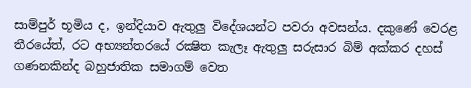සාම්පුර් භූමිය ද, ඉන්දියාව ඇතුලු විදේශයන්ට පවරා අවසන්ය. දකුණේ වෙරළ තීරයේත්, රට අභ්‍යන්තරයේ රක්‍ෂිත කැලෑ ඇතුලු සරුසාර බිම් අක්කර දහස් ගණනකින්ද බහුජාතික සමාගම් වෙත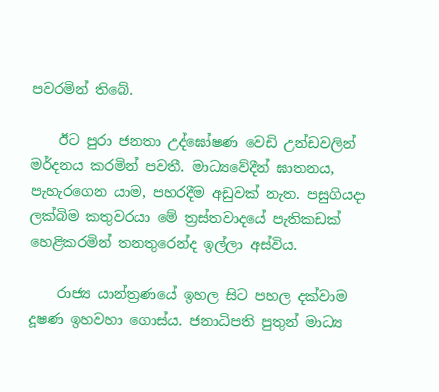පවරමින් තිබේ.

    ඊට පුරා ජනතා උද්ඝෝෂණ වෙඩි උන්ඩවලින් මර්දනය කරමින් පවතී. මාධ්‍යවේදීන් ඝාතනය, පැහැරගෙන යාම, පහරදීම අඩුවක් නැත. පසුගියදා ලක්බිම කතුවරයා මේ ත්‍රස්තවාදයේ පැතිකඩක් හෙළිකරමින් තනතුරෙන්ද ඉල්ලා අස්විය.

    රාජ්‍ය යාන්ත්‍රණයේ ඉහල සිට පහල දක්වාම දූෂණ ඉහවහා ගොස්ය. ජනාධිපති පුතුන් මාධ්‍ය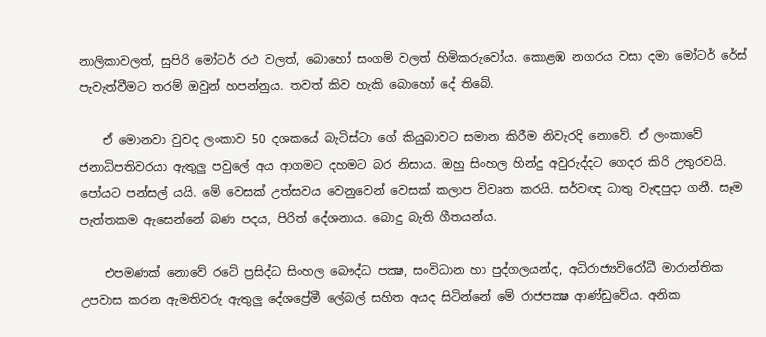නාලිකාවලත්, සුපිරි මෝටර් රථ වලත්, බොහෝ සංගම් වලත් හිමිකරුවෝය. කොළඹ නගරය වසා දමා මෝටර් රේස් පැවැත්වීමට තරම් ඔවුන් හපන්නුය. තවත් කිව හැකි බොහෝ දේ තිබේ.

    ඒ මොනවා වුවද ලංකාව 50 දශකයේ බැටිස්ටා ගේ කියුබාවට සමාන කිරීම නිවැරදි නොවේ. ඒ ලංකාවේ ජනාධිපතිවරයා ඇතුලු පවුලේ අය ආගමට දහමට බර නිසාය. ඔහු සිංහල හින්දු අවුරුද්දට ගෙදර කිරි උතුරවයි. පෝයට පන්සල් යයි. මේ වෙසක් උත්සවය වෙනුවෙන් වෙසක් කලාප විවෘත කරයි. සර්වඥ ධාතු වැඳපුදා ගනී. සෑම පැත්තකම ඇසෙන්නේ බණ පදය, පිරිත් දේශනාය. බොදු බැති ගීතයන්ය.

    එපමණක් නොවේ රටේ ප්‍රසිද්ධ සිංහල බෞද්ධ පක්‍ෂ, සංවිධාන හා පුද්ගලයන්ද, අධිරාජ්‍යවිරෝධී මාරාන්තික උපවාස කරන ඇමතිවරු ඇතුලු දේශප්‍රේමී ලේබල් සහිත අයද සිටින්නේ මේ රාජපක්‍ෂ ආණ්ඩුවේය. අනික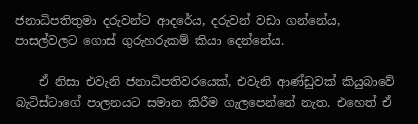ජනාධිපතිතුමා දරුවන්ට ආදරේය, දරුවන් වඩා ගන්නේය, පාසල්වලට ගොස් ගුරුහරුකම් කියා දෙන්නේය.

    ඒ නිසා එවැනි ජනාධිපතිවරයෙක්, එවැනි ආණ්ඩුවක් කියුබාවේ බැටිස්ටාගේ පාලනයට සමාන කිරීම ගැලපෙන්නේ නැත. එහෙත් ඒ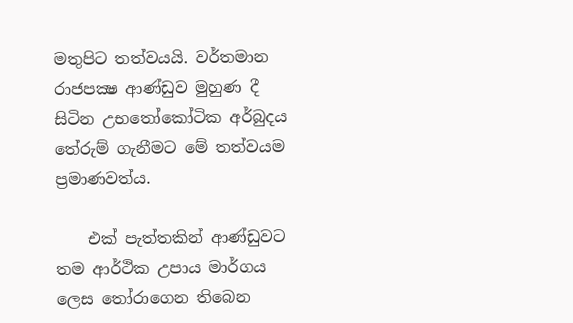මතුපිට තත්වයයි. වර්තමාන රාජපක්‍ෂ ආණ්ඩුව මුහුණ දී සිටින උභතෝකෝටික අර්බුදය තේරුම් ගැනීමට මේ තත්වයම ප්‍රමාණවත්ය.

    එක් පැත්තකින් ආණ්ඩුවට තම ආර්ථික උපාය මාර්ගය ලෙස තෝරාගෙන තිබෙන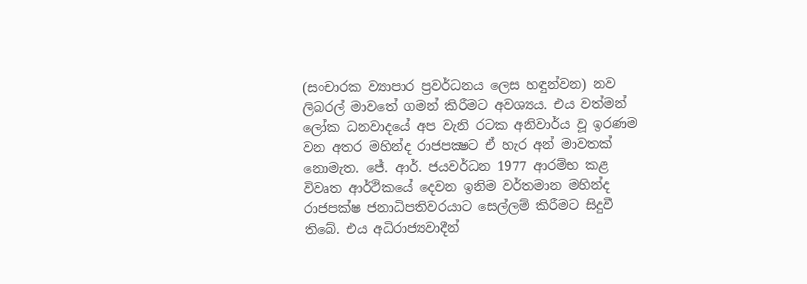(සංචාරක ව්‍යාපාර ප්‍රවර්ධනය ලෙස හඳුන්වන) නව ලිබරල් මාවතේ ගමන් කිරීමට අවශ්‍යය. එය වත්මන් ලෝක ධනවාදයේ අප වැනි රටක අනිවාර්ය වූ ඉරණම වන අතර මහින්ද රාජපක්‍ෂට ඒ හැර අන් මාවතක් නොමැත. ජේ. ආර්. ජයවර්ධන 1977 ආරම්භ කළ විවෘත ආර්ථිකයේ දෙවන ඉනිම වර්තමාන මහින්ද රාජපක්ෂ ජනාධිපතිවරයාට සෙල්ලම් කිරීමට සිදුවී තිබේ. එය අධිරාජ්‍යවාදීන්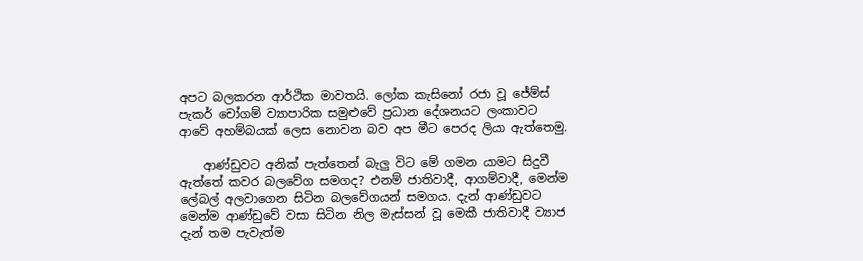අපට බලකරන ආර්ථික මාවතයි. ලෝක කැසිනෝ රජා වූ ජේම්ස් පැකර් චෝගම් ව්‍යාපාරික සමුළුවේ ප්‍රධාන දේශනයට ලංකාවට ආවේ අහම්බයක් ලෙස නොවන බව අප මීට පෙරද ලියා ඇත්තෙමු.

    ආණ්ඩුවට අනික් පැත්තෙන් බැලු විට මේ ගමන යාමට සිදුවී ඇත්තේ කවර බලවේග සමගද? එනම් ජාතිවාදී, ආගම්වාදී, මෙන්ම ලේබල් අලවාගෙන සිටින බලවේගයන් සමගය. දැන් ආණ්ඩුවට මෙන්ම ආණ්ඩුවේ වසා සිටින නිල මැස්සන් වූ මෙකී ජාතිවාදී ව්‍යාජ දැන් තම පැවැත්ම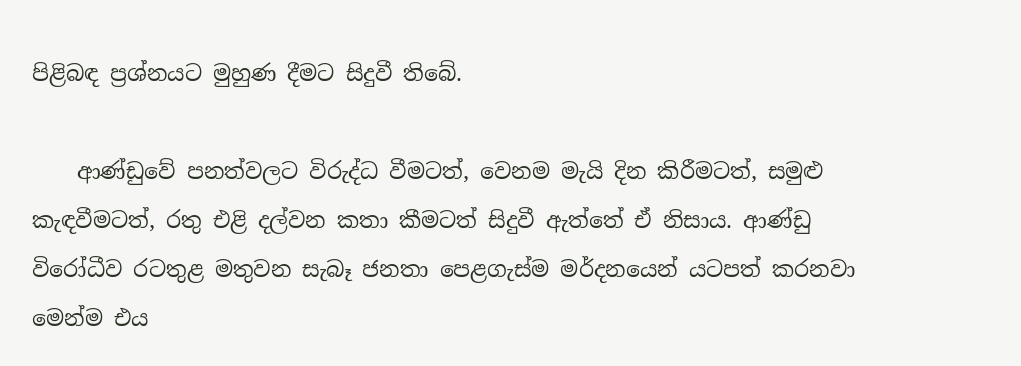පිළිබඳ ප්‍රශ්නයට මුහුණ දීමට සිදුවී තිබේ.

    ආණ්ඩුවේ පනත්වලට විරුද්ධ වීමටත්, වෙනම මැයි දින කිරීමටත්, සමුළු කැඳවීමටත්, රතු එළි දල්වන කතා කීමටත් සිදුවී ඇත්තේ ඒ නිසාය. ආණ්ඩු විරෝධීව රටතුළ මතුවන සැබෑ ජනතා පෙළගැස්ම මර්දනයෙන් යටපත් කරනවා මෙන්ම එය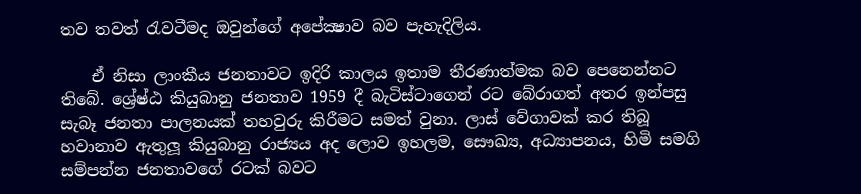තව තවත් රැවටීමද ඔවුන්ගේ අපේක්‍ෂාව බව පැහැදිලිය.

    ඒ නිසා ලාංකීය ජනතාවට ඉදිරි කාලය ඉතාම තීරණාත්මක බව පෙනෙන්නට තිබේ. ශ්‍රේෂ්ඨ කියුබානු ජනතාව 1959 දී බැටිස්ටාගෙන් රට බේරාගත් අතර ඉන්පසු සැබෑ ජනතා පාලනයක් තහවුරු කිරීමට සමත් වුනා. ලාස් වේගාවක් කර තිබූ හවානාව ඇතුලූ කියුබානු රාජ්‍යය අද ලොව ඉහලම, සෞඛ්‍ය, අධ්‍යාපනය, හිමි සමගි සම්පන්න ජනතාවගේ රටක් බවට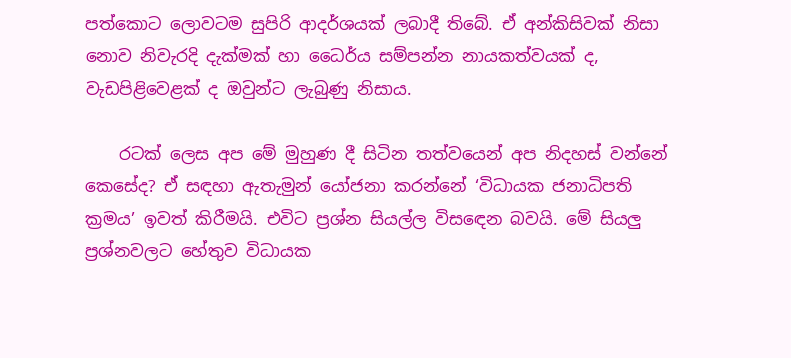පත්කොට ලොවටම සුපිරි ආදර්ශයක් ලබාදී තිබේ. ඒ අන්කිසිවක් නිසා නොව නිවැරදි දැක්මක් හා ධෛර්ය සම්පන්න නායකත්වයක් ද, වැඩපිළිවෙළක් ද ඔවුන්ට ලැබුණු නිසාය.

    රටක් ලෙස අප මේ මුහුණ දී සිටින තත්වයෙන් අප නිදහස් වන්නේ කෙසේද? ඒ සඳහා ඇතැමුන් යෝජනා කරන්නේ ‘විධායක ජනාධිපති ක්‍රමය’ ඉවත් කිරීමයි. එවිට ප්‍රශ්න සියල්ල විසඳෙන බවයි. මේ සියලු ප්‍රශ්නවලට හේතුව විධායක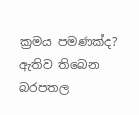ක්‍රමය පමණක්ද? ඇතිව තිබෙන බරපතල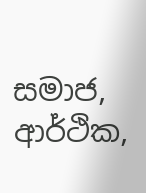සමාජ, ආර්ථික,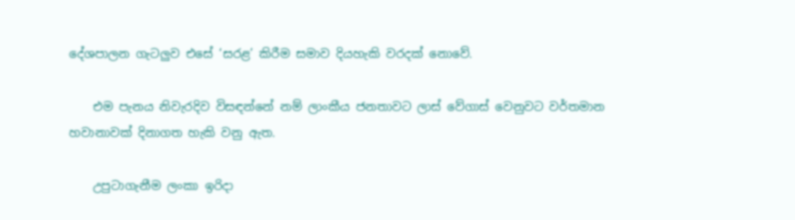දේශපාලන ගැටලුව එසේ ‘සරළ’ කිරීම සමාව දියහැකි වරදක් නොවේ.

    එම පැනය නිවැරදිව විසඳන්නේ නම් ලාංකීය ජනතාවට ලාස් වේගාස් වෙනුවට වර්තමාන හවානාවක් දිනාගත හැකි වනු ඇත.

    උපුටාගැනීම ලංකා ඉරිදා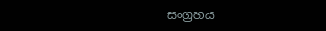සංග්‍රහය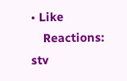• Like
    Reactions: stv